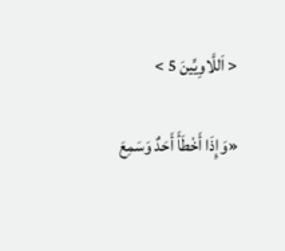< اَللَّاوِيِّينَ 5 >

«وَإِذَا أَخْطَأَ أَحَدٌ وَسَمِعَ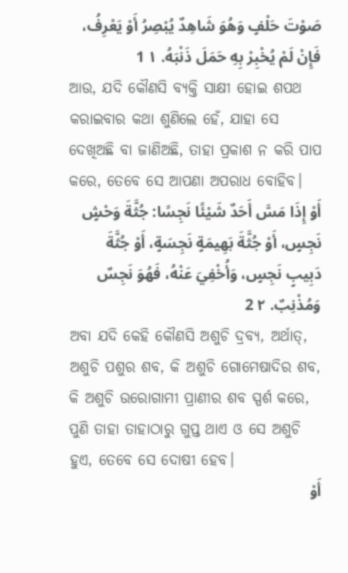صَوْتَ حَلْفٍ وَهُوَ شَاهِدٌ يُبْصِرُ أَوْ يَعْرِفُ، فَإِنْ لَمْ يُخْبِرْ بِهِ حَمَلَ ذَنْبَهُ. ١ 1
ଆଉ, ଯଦି କୌଣସି ବ୍ୟକ୍ତି ସାକ୍ଷୀ ହୋଇ ଶପଥ କରାଇବାର କଥା ଶୁଣିଲେ ହେଁ, ଯାହା ସେ ଦେଖିଅଛି ବା ଜାଣିଅଛି, ତାହା ପ୍ରକାଶ ନ କରି ପାପ କରେ, ତେବେ ସେ ଆପଣା ଅପରାଧ ବୋହିବ।
أَوْ إِذَا مَسَّ أَحَدٌ شَيْئًا نَجِسًا: جُثَّةَ وَحْشٍ نَجِسٍ، أَوْ جُثَّةَ بَهِيمَةٍ نَجِسَةٍ، أَوْ جُثَّةَ دَبِيبٍ نَجِسٍ، وَأُخْفِيَ عَنْهُ، فَهُوَ نَجِسٌ وَمُذْنِبٌ. ٢ 2
ଅବା ଯଦି କେହି କୌଣସି ଅଶୁଚି ଦ୍ରବ୍ୟ, ଅର୍ଥାତ୍‍, ଅଶୁଚି ପଶୁର ଶବ, କି ଅଶୁଚି ଗୋମେଷାଦିର ଶବ, କି ଅଶୁଚି ଉରୋଗାମୀ ପ୍ରାଣୀର ଶବ ସ୍ପର୍ଶ କରେ, ପୁଣି ତାହା ତାହାଠାରୁ ଗୁପ୍ତ ଥାଏ ଓ ସେ ଅଶୁଚି ହୁଏ, ତେବେ ସେ ଦୋଷୀ ହେବ।
أَوْ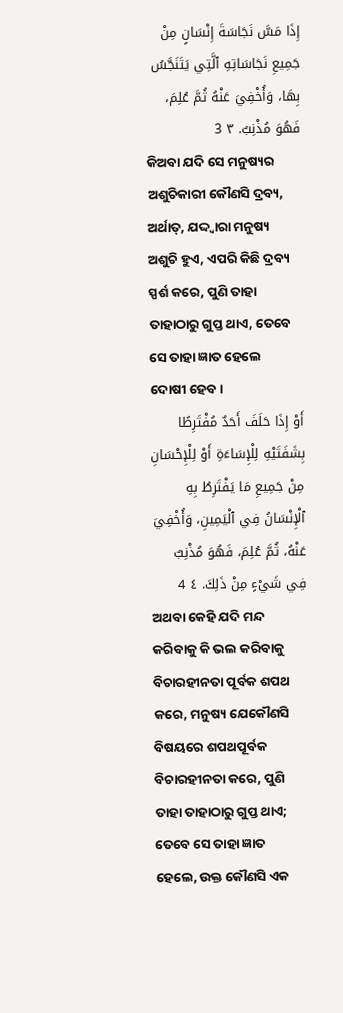إِذَا مَسَّ نَجَاسَةَ إِنْسَانٍ مِنْ جَمِيعِ نَجَاسَاتِهِ ٱلَّتِي يَتَنَجَّسُ بِهَا، وَأُخْفِيَ عَنْهُ ثُمَّ عُلِمَ، فَهُوَ مُذْنِبٌ. ٣ 3
କିଅବା ଯଦି ସେ ମନୁଷ୍ୟର ଅଶୁଚିକାରୀ କୌଣସି ଦ୍ରବ୍ୟ, ଅର୍ଥାତ୍‍, ଯଦ୍ଦ୍ୱାରା ମନୁଷ୍ୟ ଅଶୁଚି ହୁଏ, ଏପରି କିଛି ଦ୍ରବ୍ୟ ସ୍ପର୍ଶ କରେ, ପୁଣି ତାହା ତାହାଠାରୁ ଗୁପ୍ତ ଥାଏ, ତେବେ ସେ ତାହା ଜ୍ଞାତ ହେଲେ ଦୋଷୀ ହେବ।
أَوْ إِذَا حَلَفَ أَحَدٌ مُفْتَرِطًا بِشَفَتَيْهِ لِلْإِسَاءَةِ أَوْ لِلْإِحْسَانِ مِنْ جَمِيعِ مَا يَفْتَرِطُ بِهِ ٱلْإِنْسَانُ فِي ٱلْيَمِينِ، وَأُخْفِيَ عَنْهُ، ثُمَّ عُلِمَ، فَهُوَ مُذْنِبٌ فِي شَيْءٍ مِنْ ذَلِكَ. ٤ 4
ଅଥବା କେହି ଯଦି ମନ୍ଦ କରିବାକୁ କି ଭଲ କରିବାକୁ ବିଚାରହୀନତା ପୂର୍ବକ ଶପଥ କରେ, ମନୁଷ୍ୟ ଯେକୌଣସି ବିଷୟରେ ଶପଥପୂର୍ବକ ବିଚାରହୀନତା କରେ, ପୁଣି ତାହା ତାହାଠାରୁ ଗୁପ୍ତ ଥାଏ; ତେବେ ସେ ତାହା ଜ୍ଞାତ ହେଲେ, ଉକ୍ତ କୌଣସି ଏକ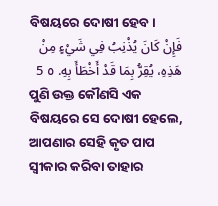ବିଷୟରେ ଦୋଷୀ ହେବ।
فَإِنْ كَانَ يُذْنِبُ فِي شَيْءٍ مِنْ هَذِهِ، يُقِرُّ بِمَا قَدْ أَخْطَأَ بِهِ. ٥ 5
ପୁଣି ଉକ୍ତ କୌଣସି ଏକ ବିଷୟରେ ସେ ଦୋଷୀ ହେଲେ, ଆପଣାର ସେହି କୃତ ପାପ ସ୍ୱୀକାର କରିବା ତାହାର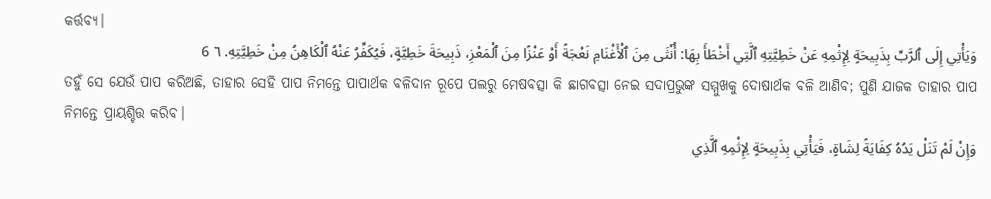କର୍ତ୍ତବ୍ୟ।
وَيَأْتِي إِلَى ٱلرَّبِّ بِذَبِيحَةٍ لِإِثْمِهِ عَنْ خَطِيَّتِهِ ٱلَّتِي أَخْطَأَ بِهَا: أُنْثَى مِنَ ٱلْأَغْنَامِ نَعْجَةً أَوْ عَنْزًا مِنَ ٱلْمَعْزِ، ذَبِيحَةَ خَطِيَّةٍ، فَيُكَفِّرُ عَنْهُ ٱلْكَاهِنُ مِنْ خَطِيَّتِهِ. ٦ 6
ତହୁଁ ସେ ଯେଉଁ ପାପ କରିଅଛି, ତାହାର ସେହି ପାପ ନିମନ୍ତେ ପାପାର୍ଥକ ବଳିଦାନ ରୂପେ ପଲରୁ ମେଷବତ୍ସା କି ଛାଗବତ୍ସା ନେଇ ସଦାପ୍ରଭୁଙ୍କ ସମ୍ମୁଖକୁ ଦୋଷାର୍ଥକ ବଳି ଆଣିବ; ପୁଣି ଯାଜକ ତାହାର ପାପ ନିମନ୍ତେ ପ୍ରାୟଶ୍ଚିତ୍ତ କରିବ।
وَإِنْ لَمْ تَنَلْ يَدُهُ كِفَايَةً لِشَاةٍ، فَيَأْتِي بِذَبِيحَةٍ لِإِثْمِهِ ٱلَّذِي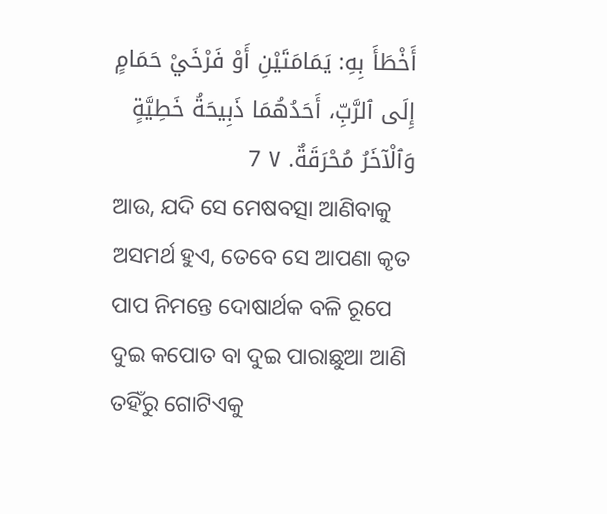أَخْطَأَ بِهِ: يَمَامَتَيْنِ أَوْ فَرْخَيْ حَمَامٍ إِلَى ٱلرَّبِّ، أَحَدُهُمَا ذَبِيحَةُ خَطِيَّةٍ وَٱلْآخَرُ مُحْرَقَةٌ. ٧ 7
ଆଉ, ଯଦି ସେ ମେଷବତ୍ସା ଆଣିବାକୁ ଅସମର୍ଥ ହୁଏ, ତେବେ ସେ ଆପଣା କୃତ ପାପ ନିମନ୍ତେ ଦୋଷାର୍ଥକ ବଳି ରୂପେ ଦୁଇ କପୋତ ବା ଦୁଇ ପାରାଛୁଆ ଆଣି ତହିଁରୁ ଗୋଟିଏକୁ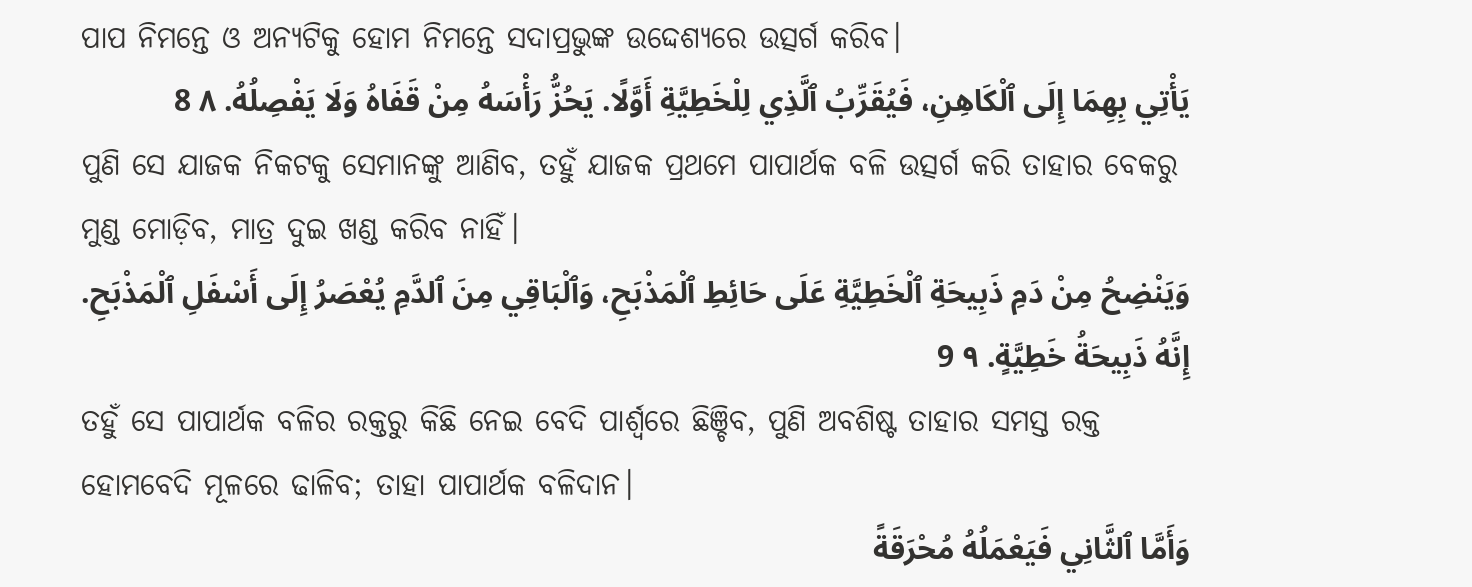ପାପ ନିମନ୍ତେ ଓ ଅନ୍ୟଟିକୁ ହୋମ ନିମନ୍ତେ ସଦାପ୍ରଭୁଙ୍କ ଉଦ୍ଦେଶ୍ୟରେ ଉତ୍ସର୍ଗ କରିବ।
يَأْتِي بِهِمَا إِلَى ٱلْكَاهِنِ، فَيُقَرِّبُ ٱلَّذِي لِلْخَطِيَّةِ أَوَّلًا. يَحُزُّ رَأْسَهُ مِنْ قَفَاهُ وَلَا يَفْصِلُهُ. ٨ 8
ପୁଣି ସେ ଯାଜକ ନିକଟକୁ ସେମାନଙ୍କୁ ଆଣିବ, ତହୁଁ ଯାଜକ ପ୍ରଥମେ ପାପାର୍ଥକ ବଳି ଉତ୍ସର୍ଗ କରି ତାହାର ବେକରୁ ମୁଣ୍ଡ ମୋଡ଼ିବ, ମାତ୍ର ଦୁଇ ଖଣ୍ଡ କରିବ ନାହିଁ।
وَيَنْضِحُ مِنْ دَمِ ذَبِيحَةِ ٱلْخَطِيَّةِ عَلَى حَائِطِ ٱلْمَذْبَحِ، وَٱلْبَاقِي مِنَ ٱلدَّمِ يُعْصَرُ إِلَى أَسْفَلِ ٱلْمَذْبَحِ. إِنَّهُ ذَبِيحَةُ خَطِيَّةٍ. ٩ 9
ତହୁଁ ସେ ପାପାର୍ଥକ ବଳିର ରକ୍ତରୁ କିଛି ନେଇ ବେଦି ପାର୍ଶ୍ୱରେ ଛିଞ୍ଚିବ, ପୁଣି ଅବଶିଷ୍ଟ ତାହାର ସମସ୍ତ ରକ୍ତ ହୋମବେଦି ମୂଳରେ ଢାଳିବ; ତାହା ପାପାର୍ଥକ ବଳିଦାନ।
وَأَمَّا ٱلثَّانِي فَيَعْمَلُهُ مُحْرَقَةً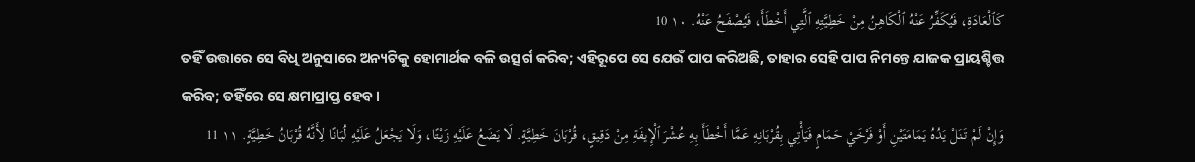كَٱلْعَادَةِ، فَيُكَفِّرُ عَنْهُ ٱلْكَاهِنُ مِنْ خَطِيَّتِهِ ٱلَّتِي أَخْطَأَ، فَيُصْفَحُ عَنْهُ. ١٠ 10
ତହିଁ ଉତ୍ତାରେ ସେ ବିଧି ଅନୁସାରେ ଅନ୍ୟଟିକୁ ହୋମାର୍ଥକ ବଳି ଉତ୍ସର୍ଗ କରିବ; ଏହିରୂପେ ସେ ଯେଉଁ ପାପ କରିଅଛି, ତାହାର ସେହି ପାପ ନିମନ୍ତେ ଯାଜକ ପ୍ରାୟଶ୍ଚିତ୍ତ କରିବ; ତହିଁରେ ସେ କ୍ଷମାପ୍ରାପ୍ତ ହେବ।
وَإِنْ لَمْ تَنَلْ يَدُهُ يَمَامَتَيْنِ أَوْ فَرْخَيْ حَمَامٍ فَيَأْتِي بِقُرْبَانِهِ عَمَّا أَخْطَأَ بِهِ عُشْرَ ٱلْإِيفَةِ مِنْ دَقِيقٍ، قُرْبَانَ خَطِيَّةٍ. لَا يَضَعُ عَلَيْهِ زَيْتًا، وَلَا يَجْعَلُ عَلَيْهِ لُبَانًا لِأَنَّهُ قُرْبَانُ خَطِيَّةٍ. ١١ 11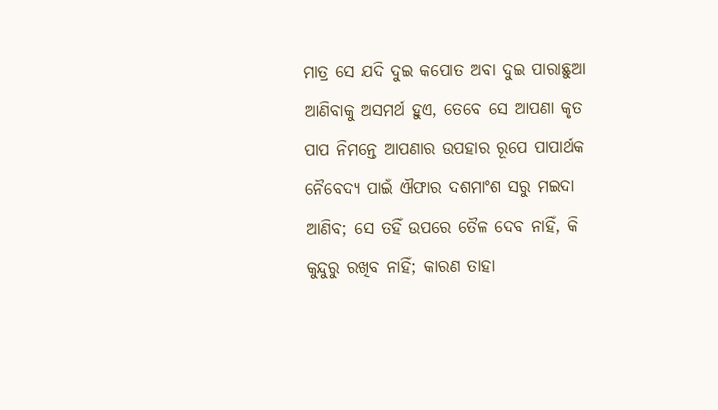ମାତ୍ର ସେ ଯଦି ଦୁଇ କପୋତ ଅବା ଦୁଇ ପାରାଛୁଆ ଆଣିବାକୁ ଅସମର୍ଥ ହୁଏ, ତେବେ ସେ ଆପଣା କୃତ ପାପ ନିମନ୍ତେ ଆପଣାର ଉପହାର ରୂପେ ପାପାର୍ଥକ ନୈବେଦ୍ୟ ପାଇଁ ଐଫାର ଦଶମାଂଶ ସରୁ ମଇଦା ଆଣିବ; ସେ ତହିଁ ଉପରେ ତୈଳ ଦେବ ନାହିଁ, କି କୁନ୍ଦୁରୁ ରଖିବ ନାହିଁ; କାରଣ ତାହା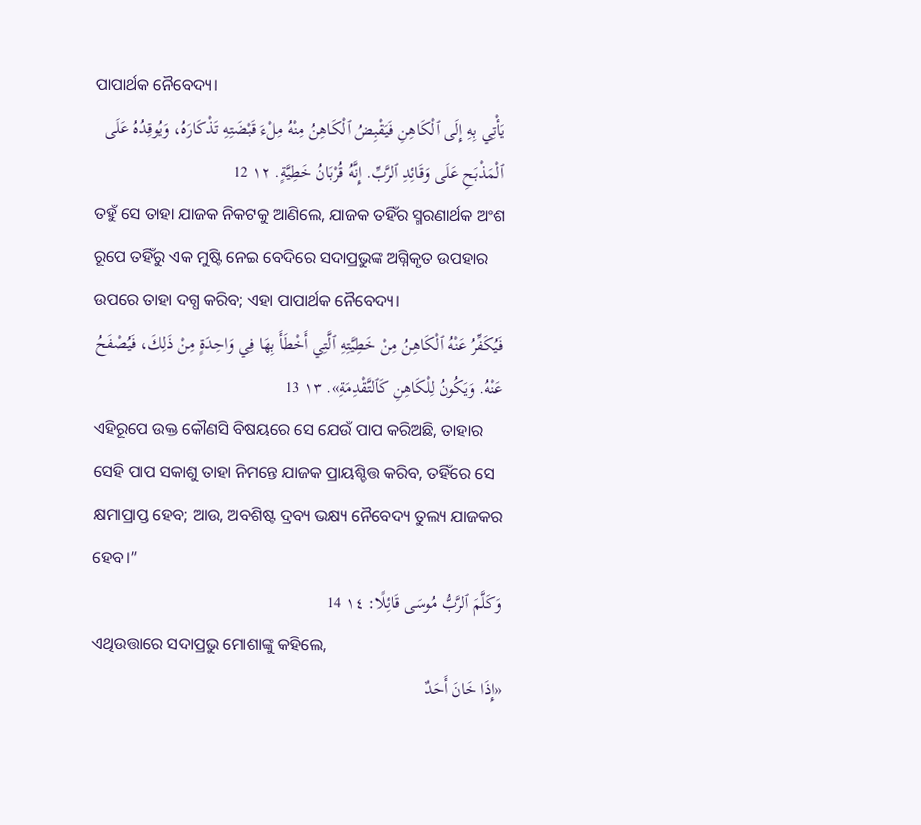ପାପାର୍ଥକ ନୈବେଦ୍ୟ।
يَأْتِي بِهِ إِلَى ٱلْكَاهِنِ فَيَقْبِضُ ٱلْكَاهِنُ مِنْهُ مِلْءَ قَبْضَتِهِ تَذْكَارَهُ، وَيُوقِدُهُ عَلَى ٱلْمَذْبَحِ عَلَى وَقَائِدِ ٱلرَّبِّ. إِنَّهُ قُرْبَانُ خَطِيَّةٍ. ١٢ 12
ତହୁଁ ସେ ତାହା ଯାଜକ ନିକଟକୁ ଆଣିଲେ, ଯାଜକ ତହିଁର ସ୍ମରଣାର୍ଥକ ଅଂଶ ରୂପେ ତହିଁରୁ ଏକ ମୁଷ୍ଟି ନେଇ ବେଦିରେ ସଦାପ୍ରଭୁଙ୍କ ଅଗ୍ନିକୃତ ଉପହାର ଉପରେ ତାହା ଦଗ୍ଧ କରିବ; ଏହା ପାପାର୍ଥକ ନୈବେଦ୍ୟ।
فَيُكَفِّرُ عَنْهُ ٱلْكَاهِنُ مِنْ خَطِيَّتِهِ ٱلَّتِي أَخْطَأَ بِهَا فِي وَاحِدَةٍ مِنْ ذَلِكَ، فَيُصْفَحُ عَنْهُ. وَيَكُونُ لِلْكَاهِنِ كَٱلتَّقْدِمَةِ». ١٣ 13
ଏହିରୂପେ ଉକ୍ତ କୌଣସି ବିଷୟରେ ସେ ଯେଉଁ ପାପ କରିଅଛି, ତାହାର ସେହି ପାପ ସକାଶୁ ତାହା ନିମନ୍ତେ ଯାଜକ ପ୍ରାୟଶ୍ଚିତ୍ତ କରିବ, ତହିଁରେ ସେ କ୍ଷମାପ୍ରାପ୍ତ ହେବ; ଆଉ, ଅବଶିଷ୍ଟ ଦ୍ରବ୍ୟ ଭକ୍ଷ୍ୟ ନୈବେଦ୍ୟ ତୁଲ୍ୟ ଯାଜକର ହେବ।”
وَكَلَّمَ ٱلرَّبُّ مُوسَى قَائِلًا: ١٤ 14
ଏଥିଉତ୍ତାରେ ସଦାପ୍ରଭୁ ମୋଶାଙ୍କୁ କହିଲେ,
«إِذَا خَانَ أَحَدٌ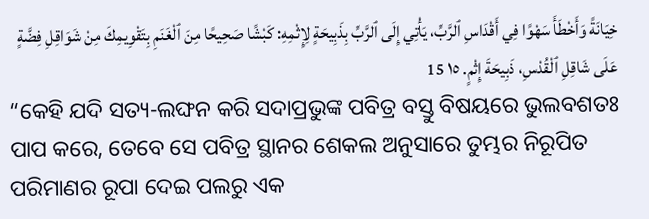خِيَانَةً وَأَخْطَأَ سَهْوًا فِي أَقْدَاسِ ٱلرَّبِّ، يَأْتِي إِلَى ٱلرَّبِّ بِذَبِيحَةٍ لِإِثْمِهِ: كَبْشًا صَحِيحًا مِنَ ٱلْغَنَمِ بِتَقْوِيمِكَ مِنْ شَوَاقِلِ فِضَّةٍ عَلَى شَاقِلِ ٱلْقُدْسِ، ذَبِيحَةَ إِثْمٍ. ١٥ 15
“କେହି ଯଦି ସତ୍ୟ-ଲଙ୍ଘନ କରି ସଦାପ୍ରଭୁଙ୍କ ପବିତ୍ର ବସ୍ତୁ ବିଷୟରେ ଭୁଲବଶତଃ ପାପ କରେ, ତେବେ ସେ ପବିତ୍ର ସ୍ଥାନର ଶେକଲ ଅନୁସାରେ ତୁମ୍ଭର ନିରୂପିତ ପରିମାଣର ରୂପା ଦେଇ ପଲରୁ ଏକ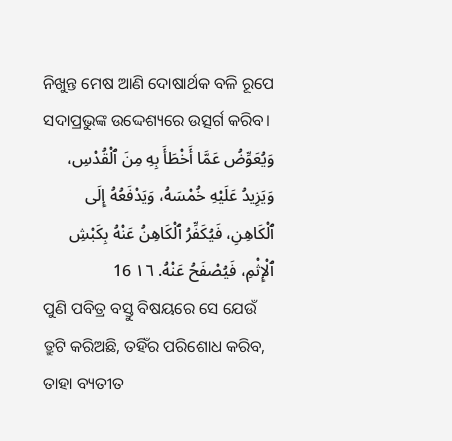ନିଖୁନ୍ତ ମେଷ ଆଣି ଦୋଷାର୍ଥକ ବଳି ରୂପେ ସଦାପ୍ରଭୁଙ୍କ ଉଦ୍ଦେଶ୍ୟରେ ଉତ୍ସର୍ଗ କରିବ।
وَيُعَوِّضُ عَمَّا أَخْطَأَ بِهِ مِنَ ٱلْقُدْسِ، وَيَزِيدُ عَلَيْهِ خُمْسَهُ، وَيَدْفَعُهُ إِلَى ٱلْكَاهِنِ، فَيُكَفِّرُ ٱلْكَاهِنُ عَنْهُ بِكَبْشِ ٱلْإِثْمِ، فَيُصْفَحُ عَنْهُ. ١٦ 16
ପୁଣି ପବିତ୍ର ବସ୍ତୁ ବିଷୟରେ ସେ ଯେଉଁ ତ୍ରୁଟି କରିଅଛି, ତହିଁର ପରିଶୋଧ କରିବ, ତାହା ବ୍ୟତୀତ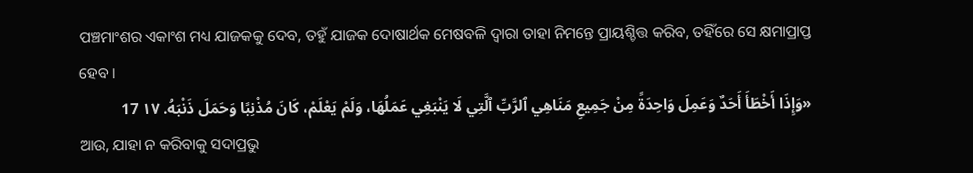ପଞ୍ଚମାଂଶର ଏକାଂଶ ମଧ୍ୟ ଯାଜକକୁ ଦେବ, ତହୁଁ ଯାଜକ ଦୋଷାର୍ଥକ ମେଷବଳି ଦ୍ୱାରା ତାହା ନିମନ୍ତେ ପ୍ରାୟଶ୍ଚିତ୍ତ କରିବ, ତହିଁରେ ସେ କ୍ଷମାପ୍ରାପ୍ତ ହେବ।
«وَإِذَا أَخْطَأَ أَحَدٌ وَعَمِلَ وَاحِدَةً مِنْ جَمِيعِ مَنَاهِي ٱلرَّبِّ ٱلَّتِي لَا يَنْبَغِي عَمَلُهَا، وَلَمْ يَعْلَمْ، كَانَ مُذْنِبًا وَحَمَلَ ذَنْبَهُ. ١٧ 17
ଆଉ, ଯାହା ନ କରିବାକୁ ସଦାପ୍ରଭୁ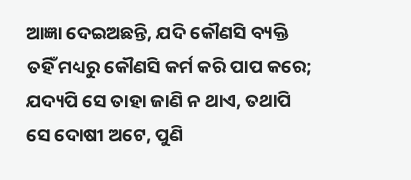ଆଜ୍ଞା ଦେଇଅଛନ୍ତି, ଯଦି କୌଣସି ବ୍ୟକ୍ତି ତହିଁ ମଧ୍ୟରୁ କୌଣସି କର୍ମ କରି ପାପ କରେ; ଯଦ୍ୟପି ସେ ତାହା ଜାଣି ନ ଥାଏ, ତଥାପି ସେ ଦୋଷୀ ଅଟେ, ପୁଣି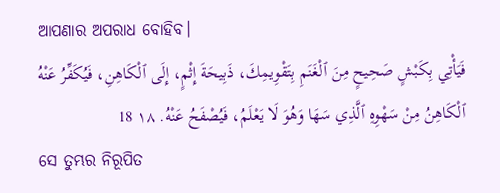ଆପଣାର ଅପରାଧ ବୋହିବ।
فَيَأْتِي بِكَبْشٍ صَحِيحٍ مِنَ ٱلْغَنَمِ بِتَقْوِيمِكَ، ذَبِيحَةَ إِثْمٍ، إِلَى ٱلْكَاهِنِ، فَيُكَفِّرُ عَنْهُ ٱلْكَاهِنُ مِنْ سَهْوِهِ ٱلَّذِي سَهَا وَهُوَ لَا يَعْلَمُ، فَيُصْفَحُ عَنْهُ. ١٨ 18
ସେ ତୁମ୍ଭର ନିରୂପିତ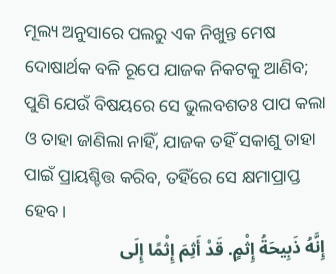ମୂଲ୍ୟ ଅନୁସାରେ ପଲରୁ ଏକ ନିଖୁନ୍ତ ମେଷ ଦୋଷାର୍ଥକ ବଳି ରୂପେ ଯାଜକ ନିକଟକୁ ଆଣିବ; ପୁଣି ଯେଉଁ ବିଷୟରେ ସେ ଭୁଲବଶତଃ ପାପ କଲା ଓ ତାହା ଜାଣିଲା ନାହିଁ, ଯାଜକ ତହିଁ ସକାଶୁ ତାହା ପାଇଁ ପ୍ରାୟଶ୍ଚିତ୍ତ କରିବ, ତହିଁରେ ସେ କ୍ଷମାପ୍ରାପ୍ତ ହେବ।
إِنَّهُ ذَبِيحَةُ إِثْمٍ. قَدْ أَثِمَ إِثْمًا إِلَى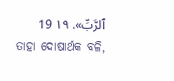ٱلرَّبِّ». ١٩ 19
ତାହା ଦୋଷାର୍ଥକ ବଳି,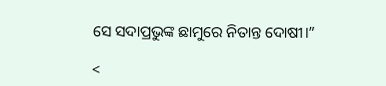ସେ ସଦାପ୍ରଭୁଙ୍କ ଛାମୁରେ ନିତାନ୍ତ ଦୋଷୀ।”

<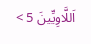اَللَّاوِيِّينَ 5 >